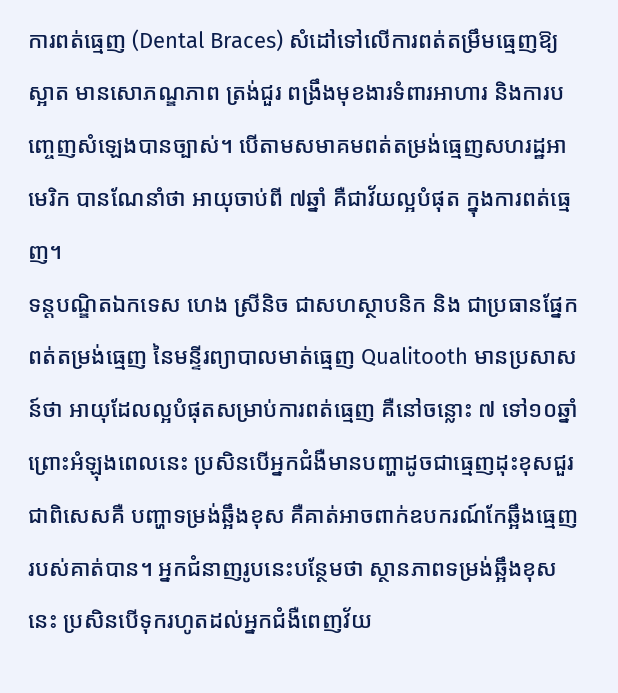ការពត់ធ្មេញ (Dental Braces) សំដៅទៅលើការពត់តម្រឹមធ្មេញឱ្យស្អាត មានសោភណ្ឌភាព ត្រង់ជួរ ពង្រឹងមុខងារទំពារអាហារ និងការបញ្ចេញសំឡេងបានច្បាស់។ បើតាមសមាគមពត់តម្រង់ធ្មេញសហរដ្ឋអាមេរិក បានណែនាំថា អាយុចាប់ពី ៧ឆ្នាំ គឺជាវ័យល្អបំផុត ក្នុងការពត់ធ្មេញ។
ទន្តបណ្ឌិតឯកទេស ហេង ស្រីនិច ជាសហស្ថាបនិក និង ជាប្រធានផ្នែកពត់តម្រង់ធ្មេញ នៃមន្ទីរព្យាបាលមាត់ធ្មេញ Qualitooth មានប្រសាសន៍ថា អាយុដែលល្អបំផុតសម្រាប់ការពត់ធ្មេញ គឺនៅចន្លោះ ៧ ទៅ១០ឆ្នាំ ព្រោះអំឡុងពេលនេះ ប្រសិនបើអ្នកជំងឺមានបញ្ហាដូចជាធ្មេញដុះខុសជួរ ជាពិសេសគឺ បញ្ហាទម្រង់ឆ្អឹងខុស គឺគាត់អាចពាក់ឧបករណ៍កែឆ្អឹងធ្មេញរបស់គាត់បាន។ អ្នកជំនាញរូបនេះបន្ថែមថា ស្ថានភាពទម្រង់ឆ្អឹងខុសនេះ ប្រសិនបើទុករហូតដល់អ្នកជំងឺពេញវ័យ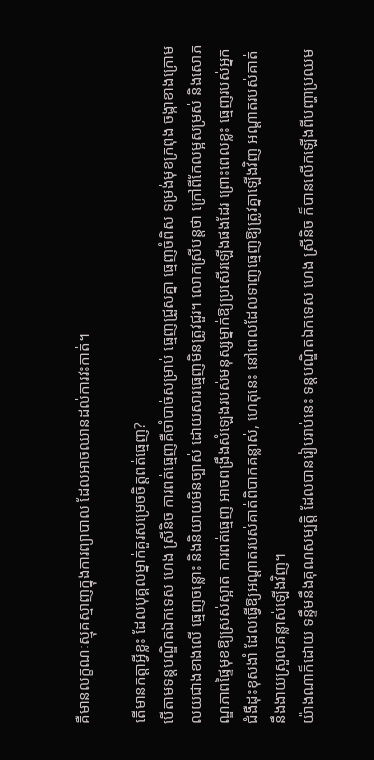គឺមានលក្ខណៈស្មុគស្មាញក្នុងការព្យាបាល ដែលអាចឈានដល់ការវះកាត់។

តើមានកត្តាអ្វីខ្លះ ដែលបុគ្គលម្នាក់គួរសម្រេចចិត្តពត់ធ្មេញ?
បើតាមទន្តបណ្ឌិតឯកទេស ហេង ស្រីនិច ការពត់ធ្មេញគឺចាំបាច់សម្រាប់ ធ្មេញជ្រួសគ្នា ធ្មេញចំពិស ទម្រង់មុខក្រពុង ចង្កាខាងក្រោមលយជាងខាងលើ ធ្មេញចន្លោះ និងនិយាយមិនច្បាស់ ដោយសារធ្មេញមិនត្រូវជួរ។ លោកស្រីបន្តថា ក្រៅពីកែលម្អសម្រស់ និងសោភណ្ឌភាពផ្ទៃមុខឱ្យស្រស់ស្អាត ការពត់ធ្មេញ អាចពង្រឹងសំឡេងរបស់មនុស្សម្នាក់ឱ្យប្រសើរឡើងផងដែរ ព្រោះពេលខ្លះ ធ្មេញរបស់អ្នកជំងឺដុះខុសងាំ ដែលធ្វើឱ្យអណ្តាតរបស់គាត់ពិបាកគន្លាស់, ហេតុនេះ នៅពេលដែលទាញធ្មេញឱ្យត្រូវគ្នាឡើងវិញ អណ្ដាតរបស់គាត់ នឹងងាយស្រួលគន្លាស់ឡើងវិញ។
យ៉ាងណាក៏ដោយ ទន្ទឹមនឹងគុណសម្បត្តិ ដែលបានរៀបរាប់នេះ ទន្តបណ្ឌិតឯកទេស ហេង ស្រីនិច ក៏បានលើកឡើងពីបញ្ហាប្រឈម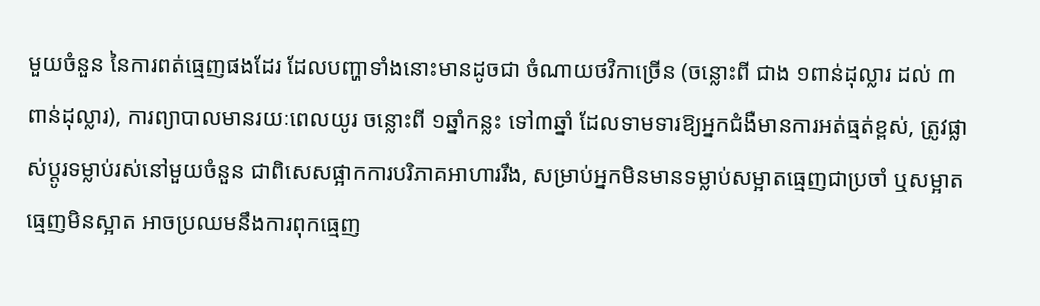មួយចំនួន នៃការពត់ធ្មេញផងដែរ ដែលបញ្ហាទាំងនោះមានដូចជា ចំណាយថវិកាច្រើន (ចន្លោះពី ជាង ១ពាន់ដុល្លារ ដល់ ៣ពាន់ដុល្លារ), ការព្យាបាលមានរយៈពេលយូរ ចន្លោះពី ១ឆ្នាំកន្លះ ទៅ៣ឆ្នាំ ដែលទាមទារឱ្យអ្នកជំងឺមានការអត់ធ្មត់ខ្ពស់, ត្រូវផ្លាស់ប្តូរទម្លាប់រស់នៅមួយចំនួន ជាពិសេសផ្អាកការបរិភាគអាហាររឹង, សម្រាប់អ្នកមិនមានទម្លាប់សម្អាតធ្មេញជាប្រចាំ ឬសម្អាតធ្មេញមិនស្អាត អាចប្រឈមនឹងការពុកធ្មេញ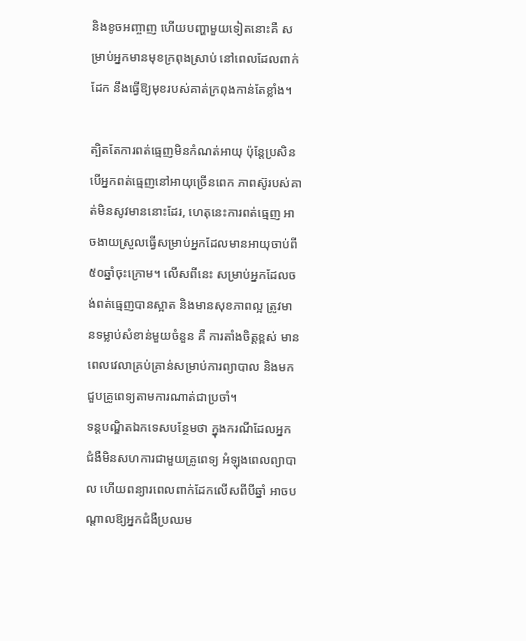និងខូចអញ្ចាញ ហើយបញ្ហាមួយទៀតនោះគឺ សម្រាប់អ្នកមានមុខក្រពុងស្រាប់ នៅពេលដែលពាក់ដែក នឹងធ្វើឱ្យមុខរបស់គាត់ក្រពុងកាន់តែខ្លាំង។

ត្បិតតែការពត់ធ្មេញមិនកំណត់អាយុ ប៉ុន្តែប្រសិនបើអ្នកពត់ធ្មេញនៅអាយុច្រើនពេក ភាពស៊ូរបស់គាត់មិនសូវមាននោះដែរ, ហេតុនេះការពត់ធ្មេញ អាចងាយស្រួលធ្វើសម្រាប់អ្នកដែលមានអាយុចាប់ពី ៥០ឆ្នាំចុះក្រោម។ លើសពីនេះ សម្រាប់អ្នកដែលចង់ពត់ធ្មេញបានស្អាត និងមានសុខភាពល្អ ត្រូវមានទម្លាប់សំខាន់មួយចំនួន គឺ ការតាំងចិត្តខ្ពស់ មានពេលវេលាគ្រប់គ្រាន់សម្រាប់ការព្យាបាល និងមកជួបគ្រូពេទ្យតាមការណាត់ជាប្រចាំ។
ទន្តបណ្ឌិតឯកទេសបន្ថែមថា ក្នុងករណីដែលអ្នកជំងឺមិនសហការជាមួយគ្រូពេទ្យ អំឡុងពេលព្យាបាល ហើយពន្យារពេលពាក់ដែកលើសពីបីឆ្នាំ អាចបណ្ដាលឱ្យអ្នកជំងឺប្រឈម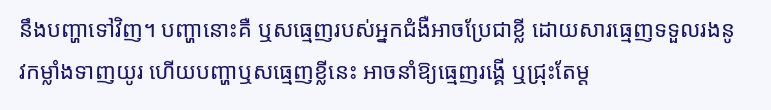នឹងបញ្ហាទៅវិញ។ បញ្ហានោះគឺ ឬសធ្មេញរបស់អ្នកជំងឺអាចប្រែជាខ្លី ដោយសារធ្មេញទទួលរងនូវកម្លាំងទាញយូរ ហើយបញ្ហាឬសធ្មេញខ្លីនេះ អាចនាំឱ្យធ្មេញរង្គើ ឬជ្រុះតែម្ដ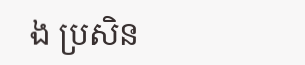ង ប្រសិន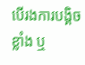បើរងការបង្គិចខ្លាំង ឬ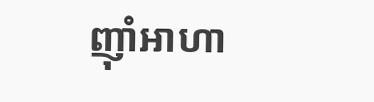ញ៉ាំអាហា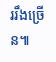ររឹងច្រើន៕